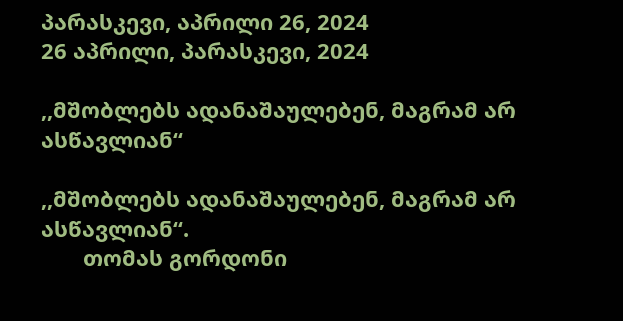პარასკევი, აპრილი 26, 2024
26 აპრილი, პარასკევი, 2024

,,მშობლებს ადანაშაულებენ, მაგრამ არ ასწავლიან“

,,მშობლებს ადანაშაულებენ, მაგრამ არ ასწავლიან“.
       თომას გორდონი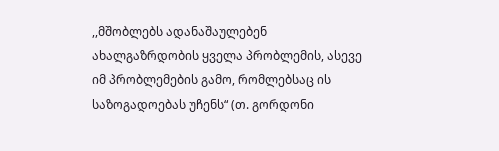,,მშობლებს ადანაშაულებენ ახალგაზრდობის ყველა პრობლემის, ასევე იმ პრობლემების გამო, რომლებსაც ის საზოგადოებას უჩენს“ (თ. გორდონი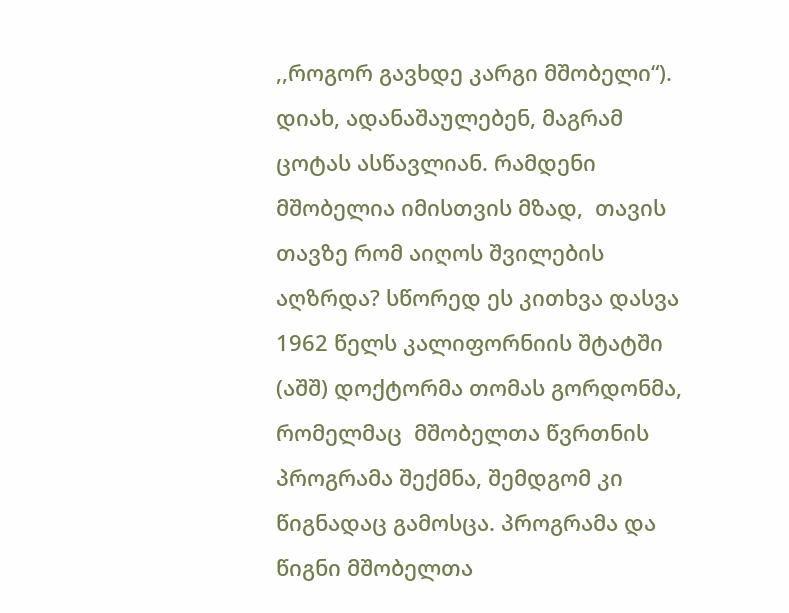,,როგორ გავხდე კარგი მშობელი“). დიახ, ადანაშაულებენ, მაგრამ ცოტას ასწავლიან. რამდენი მშობელია იმისთვის მზად,  თავის თავზე რომ აიღოს შვილების აღზრდა? სწორედ ეს კითხვა დასვა  1962 წელს კალიფორნიის შტატში (აშშ) დოქტორმა თომას გორდონმა, რომელმაც  მშობელთა წვრთნის პროგრამა შექმნა, შემდგომ კი წიგნადაც გამოსცა. პროგრამა და წიგნი მშობელთა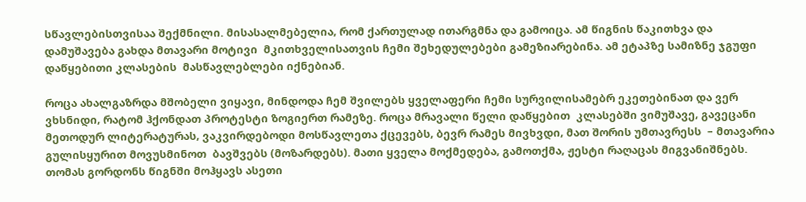სწავლებისთვისაა შექმნილი. მისასალმებელია, რომ ქართულად ითარგმნა და გამოიცა. ამ წიგნის წაკითხვა და დამუშავება გახდა მთავარი მოტივი  მკითხველისათვის ჩემი შეხედულებები გამეზიარებინა. ამ ეტაპზე სამიზნე ჯგუფი დაწყებითი კლასების  მასწავლებლები იქნებიან.

როცა ახალგაზრდა მშობელი ვიყავი, მინდოდა ჩემ შვილებს ყველაფერი ჩემი სურვილისამებრ ეკეთებინათ და ვერ ვხსნიდი, რატომ ჰქონდათ პროტესტი ზოგიერთ რამეზე. როცა მრავალი წელი დაწყებით  კლასებში ვიმუშავე, გავეცანი მეთოდურ ლიტერატურას, ვაკვირდებოდი მოსწავლეთა ქცევებს, ბევრ რამეს მივხვდი, მათ შორის უმთავრესს  – მთავარია  გულისყურით მოვუსმინოთ  ბავშვებს (მოზარდებს). მათი ყველა მოქმედება, გამოთქმა, ჟესტი რაღაცას მიგვანიშნებს.  თომას გორდონს წიგნში მოჰყავს ასეთი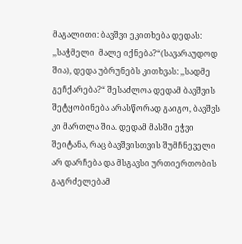მაგალითი: ბავშვი ეკითხება დედას: ,,საჭმელი  მალე იქნება?“(სავარაუდოდ შია), დედა უბრუნებს კითხვას: ,,სადმე გეჩქარება?“ შესაძლოა დედამ ბავშვის შეტყობინება არასწორად გაიგო, ბავშვს კი მართლა შია. დედამ მასში ეჭვი შეიტანა, რაც ბავშვისთვის შუმჩნეველი არ დარჩება და მსგავსი ურთიერთობის გაგრძელებამ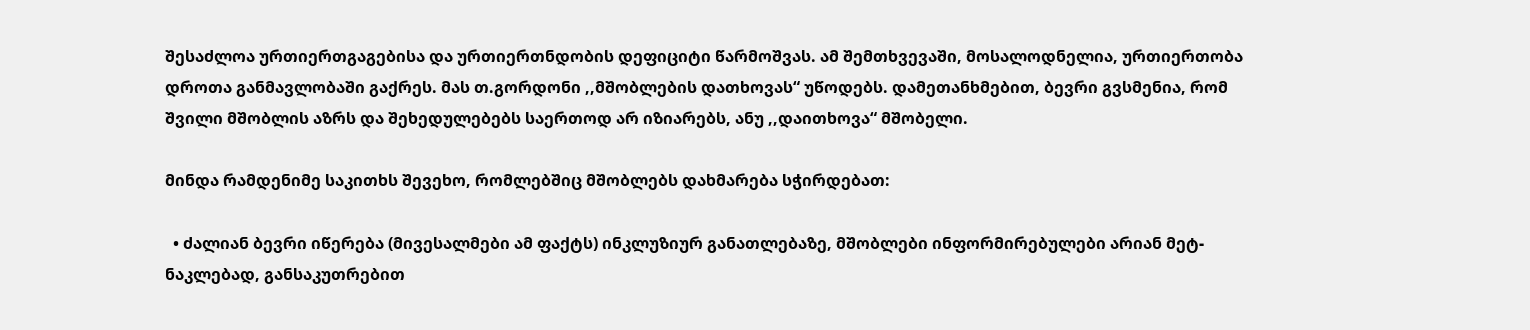შესაძლოა ურთიერთგაგებისა და ურთიერთნდობის დეფიციტი წარმოშვას. ამ შემთხვევაში, მოსალოდნელია, ურთიერთობა დროთა განმავლობაში გაქრეს. მას თ.გორდონი ,,მშობლების დათხოვას“ უწოდებს. დამეთანხმებით, ბევრი გვსმენია, რომ შვილი მშობლის აზრს და შეხედულებებს საერთოდ არ იზიარებს, ანუ ,,დაითხოვა“ მშობელი.

მინდა რამდენიმე საკითხს შევეხო, რომლებშიც მშობლებს დახმარება სჭირდებათ:

  • ძალიან ბევრი იწერება (მივესალმები ამ ფაქტს) ინკლუზიურ განათლებაზე, მშობლები ინფორმირებულები არიან მეტ-ნაკლებად, განსაკუთრებით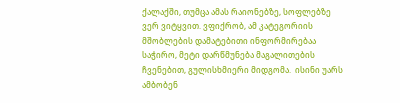ქალაქში, თუმცა ამას რაიონებზე, სოფლებზე ვერ ვიტყვით. ვფიქრობ, ამ კატეგორიის მშობლების დამატებითი ინფორმირებაა საჭირო, მეტი დარწმუნება მაგალითების ჩვენებით, გულისხმიერი მიდგომა.  ისინი უარს ამბობენ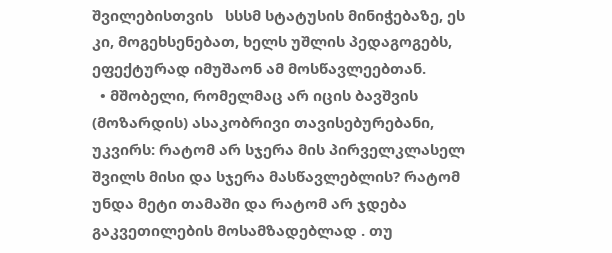შვილებისთვის   სსსმ სტატუსის მინიჭებაზე, ეს კი, მოგეხსენებათ, ხელს უშლის პედაგოგებს,  ეფექტურად იმუშაონ ამ მოსწავლეებთან.
  • მშობელი, რომელმაც არ იცის ბავშვის (მოზარდის) ასაკობრივი თავისებურებანი, უკვირს: რატომ არ სჯერა მის პირველკლასელ შვილს მისი და სჯერა მასწავლებლის? რატომ უნდა მეტი თამაში და რატომ არ ჯდება გაკვეთილების მოსამზადებლად . თუ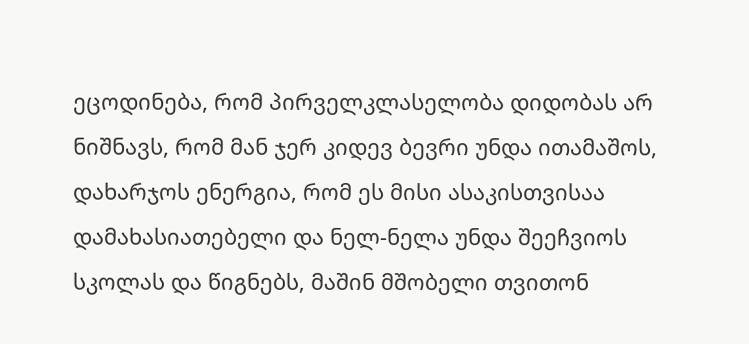ეცოდინება, რომ პირველკლასელობა დიდობას არ ნიშნავს, რომ მან ჯერ კიდევ ბევრი უნდა ითამაშოს, დახარჯოს ენერგია, რომ ეს მისი ასაკისთვისაა დამახასიათებელი და ნელ-ნელა უნდა შეეჩვიოს სკოლას და წიგნებს, მაშინ მშობელი თვითონ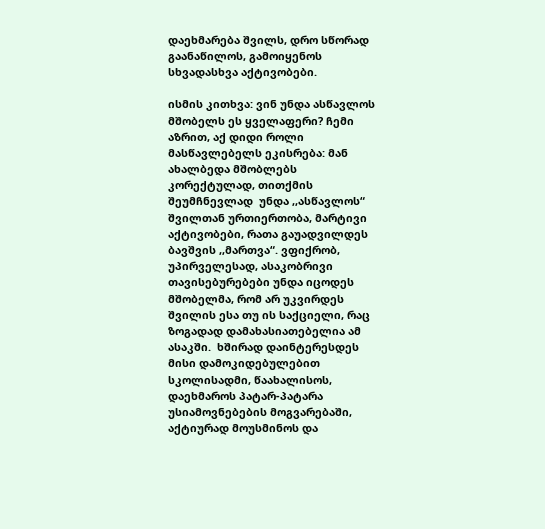დაეხმარება შვილს, დრო სწორად გაანაწილოს, გამოიყენოს სხვადასხვა აქტივობები.

ისმის კითხვა: ვინ უნდა ასწავლოს მშობელს ეს ყველაფერი? ჩემი აზრით, აქ დიდი როლი მასწავლებელს ეკისრება: მან ახალბედა მშობლებს  კორექტულად, თითქმის შეუმჩნევლად  უნდა ,,ასწავლოს“ შვილთან ურთიერთობა, მარტივი აქტივობები, რათა გაუადვილდეს ბავშვის ,,მართვა“. ვფიქრობ, უპირველესად, ასაკობრივი თავისებურებები უნდა იცოდეს მშობელმა, რომ არ უკვირდეს შვილის ესა თუ ის საქციელი, რაც ზოგადად დამახასიათებელია ამ ასაკში.  ხშირად დაინტერესდეს მისი დამოკიდებულებით სკოლისადმი, წაახალისოს, დაეხმაროს პატარ-პატარა უსიამოვნებების მოგვარებაში, აქტიურად მოუსმინოს და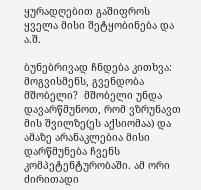ყურადღებით გაშიფროს ყველა მისი შეტყობინება და ა.შ.

ბუნებრივად ჩნდება კითხვა: მოგვისმენს, გვენდობა მშობელი?  მშობელი უნდა დავარწმუნოთ, რომ ვზრუნავთ მის შვილზე(ეს აქსიომაა) და ამაზე არანაკლებია მისი დარწმუნება ჩვენს კომპეტენტურობაში. ამ ორი ძირითადი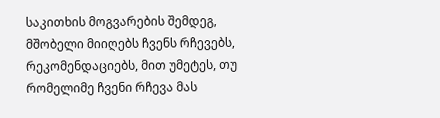საკითხის მოგვარების შემდეგ, მშობელი მიიღებს ჩვენს რჩევებს, რეკომენდაციებს, მით უმეტეს, თუ რომელიმე ჩვენი რჩევა მას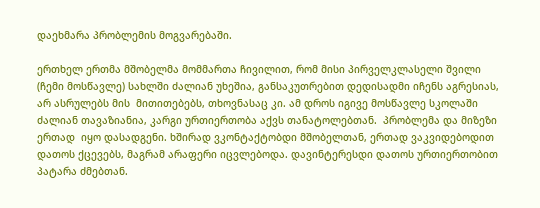დაეხმარა პრობლემის მოგვარებაში.

ერთხელ ერთმა მშობელმა მომმართა ჩივილით, რომ მისი პირველკლასელი შვილი (ჩემი მოსწავლე) სახლში ძალიან უხეშია, განსაკუთრებით დედისადმი იჩენს აგრესიას, არ ასრულებს მის  მითითებებს, თხოვნასაც კი. ამ დროს იგივე მოსწავლე სკოლაში ძალიან თავაზიანია, კარგი ურთიერთობა აქვს თანატოლებთან.  პრობლემა და მიზეზი ერთად  იყო დასადგენი. ხშირად ვკონტაქტობდი მშობელთან, ერთად ვაკვიდებოდით დათოს ქცევებს, მაგრამ არაფერი იცვლებოდა. დავინტერესდი დათოს ურთიერთობით პატარა ძმებთან.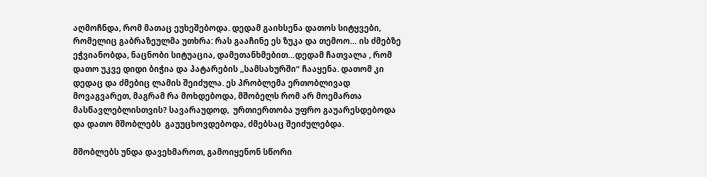აღმოჩნდა, რომ მათაც ეუხეშებოდა. დედამ გაიხსენა დათოს სიტყვები, რომელიც გაბრაზეულმა უთხრა: რას გააჩინე ეს ზუკა და თემოო… ის ძმებზე ეჭვიანობდა, ნაცნობი სიტუაცია, დამეთანხმებით…დედამ ჩათვალა , რომ დათო უკვე დიდი ბიჭია და პატარების ,,სამსახურში“ ჩააყენა. დათომ კი დედაც და ძმებიც ლამის შეიძულა. ეს პრობლემა ერთობლივად მოვაგვარეთ, მაგრამ რა მოხდებოდა, მშობელს რომ არ მოემართა მასწავლებლისთვის? სავარაუდოდ,  ურთიერთობა უფრო გაუარესდებოდა და დათო მშობლებს  გაუუცხოვდებოდა, ძმებსაც შეიძულებდა.

მშობლებს უნდა დავეხმაროთ, გამოიყენონ სწორი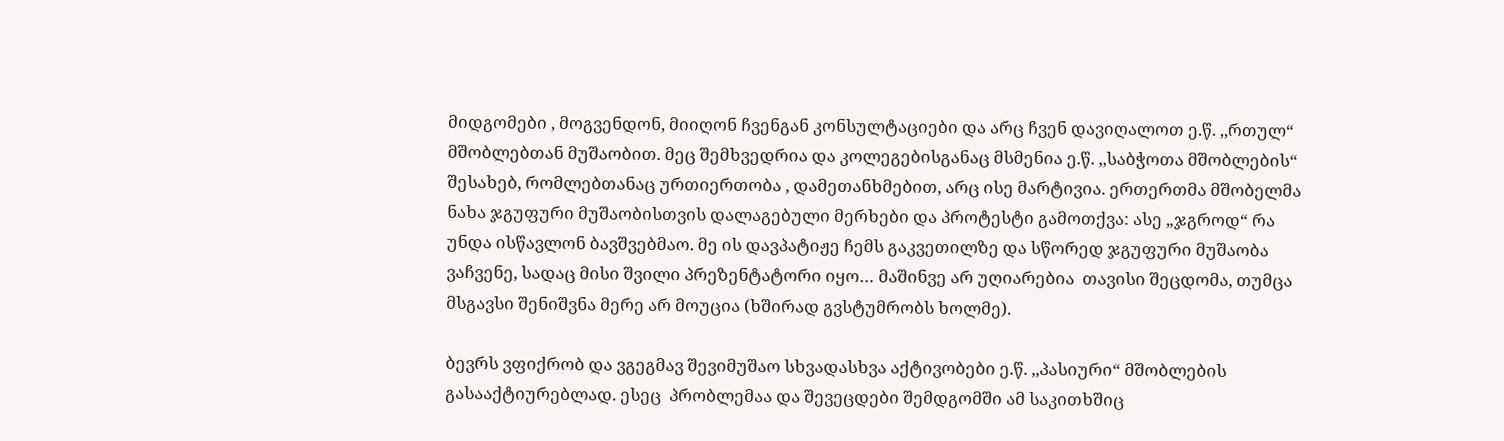მიდგომები , მოგვენდონ, მიიღონ ჩვენგან კონსულტაციები და არც ჩვენ დავიღალოთ ე.წ. ,,რთულ“ მშობლებთან მუშაობით. მეც შემხვედრია და კოლეგებისგანაც მსმენია ე.წ. ,,საბჭოთა მშობლების“ შესახებ, რომლებთანაც ურთიერთობა , დამეთანხმებით, არც ისე მარტივია. ერთერთმა მშობელმა ნახა ჯგუფური მუშაობისთვის დალაგებული მერხები და პროტესტი გამოთქვა: ასე „ჯგროდ“ რა უნდა ისწავლონ ბავშვებმაო. მე ის დავპატიჟე ჩემს გაკვეთილზე და სწორედ ჯგუფური მუშაობა ვაჩვენე, სადაც მისი შვილი პრეზენტატორი იყო… მაშინვე არ უღიარებია  თავისი შეცდომა, თუმცა მსგავსი შენიშვნა მერე არ მოუცია (ხშირად გვსტუმრობს ხოლმე).

ბევრს ვფიქრობ და ვგეგმავ შევიმუშაო სხვადასხვა აქტივობები ე.წ. ,,პასიური“ მშობლების გასააქტიურებლად. ესეც  პრობლემაა და შევეცდები შემდგომში ამ საკითხშიც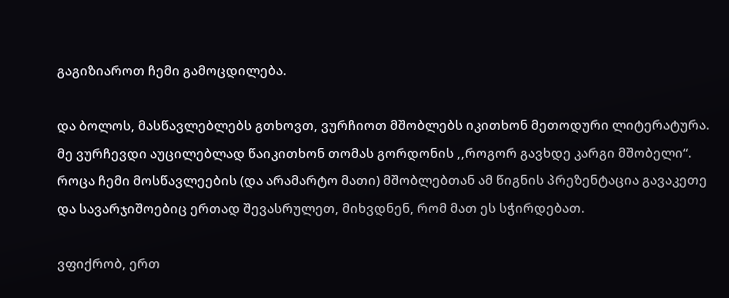გაგიზიაროთ ჩემი გამოცდილება.

და ბოლოს, მასწავლებლებს გთხოვთ, ვურჩიოთ მშობლებს იკითხონ მეთოდური ლიტერატურა. მე ვურჩევდი აუცილებლად წაიკითხონ თომას გორდონის ,,როგორ გავხდე კარგი მშობელი“. როცა ჩემი მოსწავლეების (და არამარტო მათი) მშობლებთან ამ წიგნის პრეზენტაცია გავაკეთე და სავარჯიშოებიც ერთად შევასრულეთ, მიხვდნენ, რომ მათ ეს სჭირდებათ.

ვფიქრობ, ერთ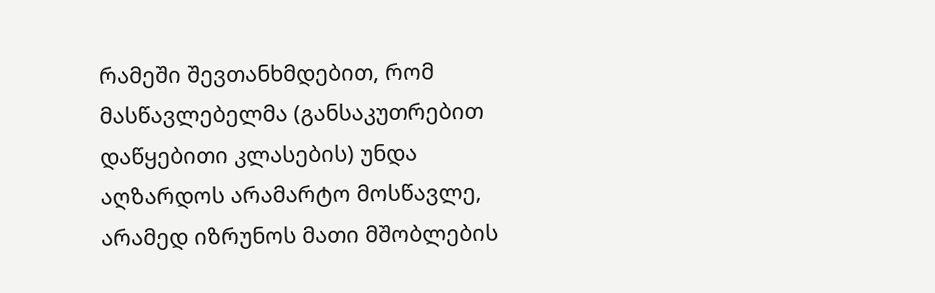რამეში შევთანხმდებით, რომ მასწავლებელმა (განსაკუთრებით დაწყებითი კლასების) უნდა აღზარდოს არამარტო მოსწავლე, არამედ იზრუნოს მათი მშობლების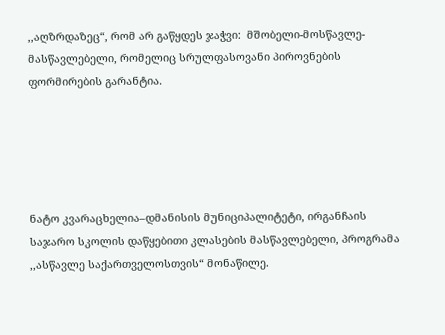,,აღზრდაზეც“, რომ არ გაწყდეს ჯაჭვი:  მშობელი-მოსწავლე-მასწავლებელი, რომელიც სრულფასოვანი პიროვნების ფორმირების გარანტია.





ნატო კვარაცხელია–დმანისის მუნიციპალიტეტი, ირგანჩაის საჯარო სკოლის დაწყებითი კლასების მასწავლებელი, პროგრამა ,,ასწავლე საქართველოსთვის“ მონაწილე.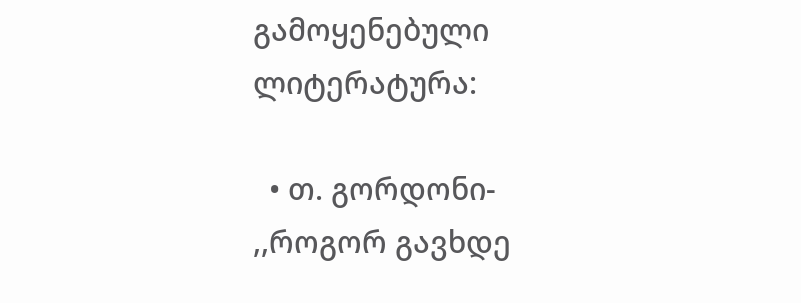გამოყენებული ლიტერატურა:

  • თ. გორდონი- ,,როგორ გავხდე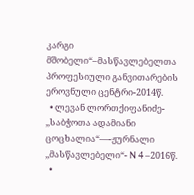კარგი მშობელი“–მასწავლებელთა პროფესიული განვითარების ეროვნული ცენტრი-2014წ.
  • ლევან ლორთქიფანიძე- ,,საბჭოთა ადამიანი ცოცხალია“—-ჟურნალი ,,მასწავლებელი“- N 4 –2016წ.
  •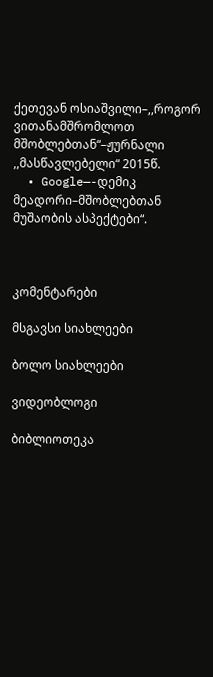ქეთევან ოსიაშვილი–,,როგორ ვითანამშრომლოთ მშობლებთან“–ჟურნალი ,,მასწავლებელი“ 2015წ.
  • Google—-დემიკ მეადორი–მშობლებთან მუშაობის ასპექტები“.



კომენტარები

მსგავსი სიახლეები

ბოლო სიახლეები

ვიდეობლოგი

ბიბლიოთეკა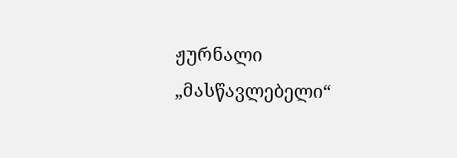ჟურნალი „მასწავლებელი“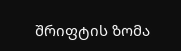შრიფტის ზომა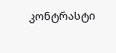კონტრასტი